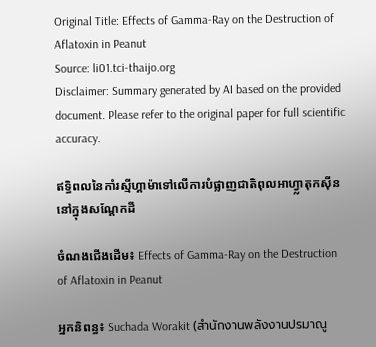Original Title: Effects of Gamma-Ray on the Destruction of Aflatoxin in Peanut
Source: li01.tci-thaijo.org
Disclaimer: Summary generated by AI based on the provided document. Please refer to the original paper for full scientific accuracy.

ឥទ្ធិពលនៃកាំរស្មីហ្គាម៉ាទៅលើការបំផ្លាញជាតិពុលអាហ្វ្លាតុកស៊ីននៅក្នុងសណ្តែកដី

ចំណងជើងដើម៖ Effects of Gamma-Ray on the Destruction of Aflatoxin in Peanut

អ្នកនិពន្ធ៖ Suchada Worakit (สำนักงานพลังงานปรมาณู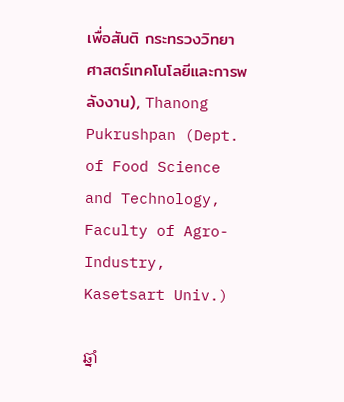เพื่อสันติ กระทรวงวิทยาศาสตร์เทคโนโลยีและการพลังงาน), Thanong Pukrushpan (Dept. of Food Science and Technology, Faculty of Agro-Industry, Kasetsart Univ.)

ឆ្នាំ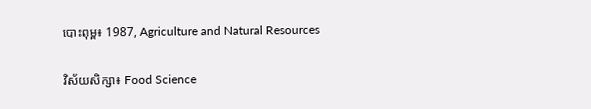បោះពុម្ព៖ 1987, Agriculture and Natural Resources

វិស័យសិក្សា៖ Food Science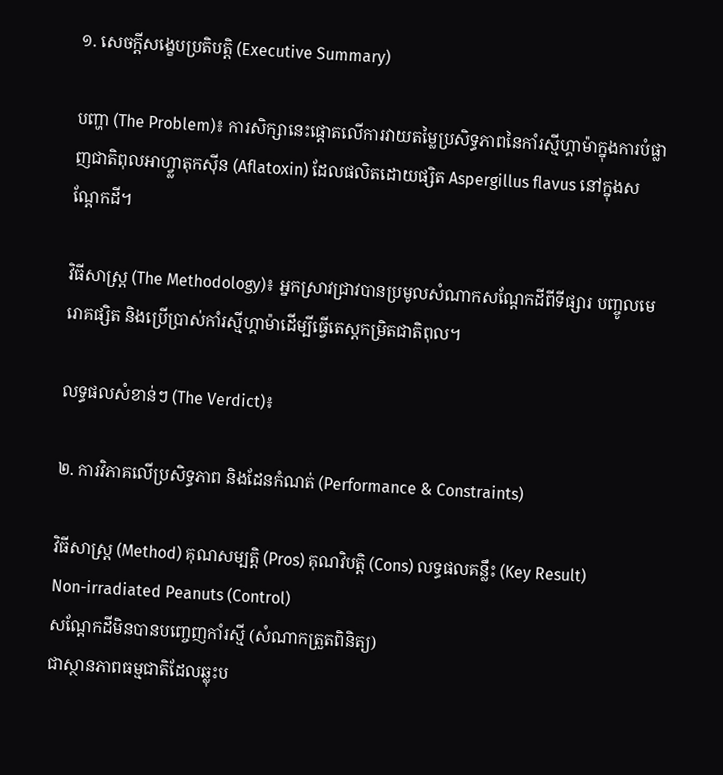១. សេចក្តីសង្ខេបប្រតិបត្តិ (Executive Summary)

បញ្ហា (The Problem)៖ ការសិក្សានេះផ្តោតលើការវាយតម្លៃប្រសិទ្ធភាពនៃកាំរស្មីហ្គាម៉ាក្នុងការបំផ្លាញជាតិពុលអាហ្វ្លាតុកស៊ីន (Aflatoxin) ដែលផលិតដោយផ្សិត Aspergillus flavus នៅក្នុងសណ្តែកដី។

វិធីសាស្ត្រ (The Methodology)៖ អ្នកស្រាវជ្រាវបានប្រមូលសំណាកសណ្តែកដីពីទីផ្សារ បញ្ចូលមេរោគផ្សិត និងប្រើប្រាស់កាំរស្មីហ្គាម៉ាដើម្បីធ្វើតេស្តកម្រិតជាតិពុល។

លទ្ធផលសំខាន់ៗ (The Verdict)៖

២. ការវិភាគលើប្រសិទ្ធភាព និងដែនកំណត់ (Performance & Constraints)

វិធីសាស្ត្រ (Method) គុណសម្បត្តិ (Pros) គុណវិបត្តិ (Cons) លទ្ធផលគន្លឹះ (Key Result)
Non-irradiated Peanuts (Control)
សណ្តែកដីមិនបានបញ្ចេញកាំរស្មី (សំណាកត្រួតពិនិត្យ)
ជាស្ថានភាពធម្មជាតិដែលឆ្លុះប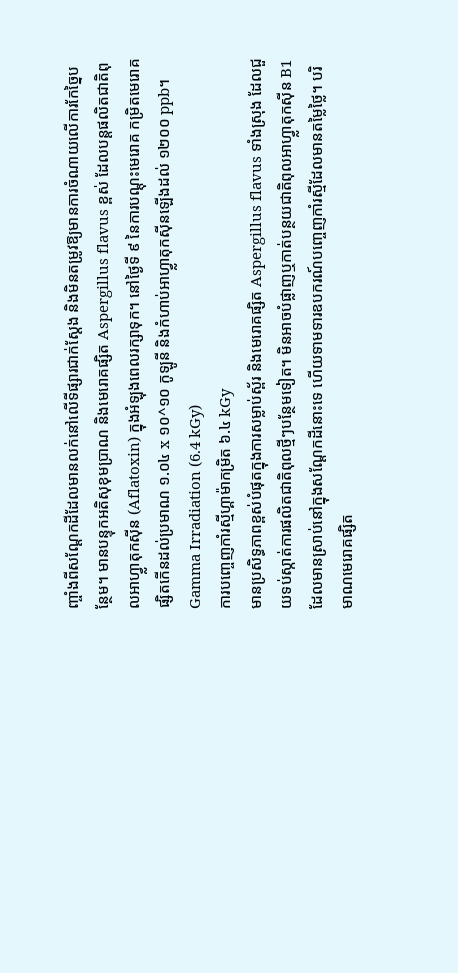ញ្ចាំងពីសណ្តែកដីដែលមានលក់នៅលើទីផ្សារជាក់ស្តែង និងមិនតម្រូវឱ្យមានការចំណាយលើការកែច្នៃបន្ថែម។ មានបន្ទុកអតិសុខុមប្រាណ និងមេរោគផ្សិត Aspergillus flavus ខ្ពស់ ដែលបន្តផលិតជាតិពុលអាហ្វ្លាតុកស៊ីន (Aflatoxin) ក្នុងអំឡុងពេលរក្សាទុក។ នៅថ្ងៃទី ៩ នៃការបណ្តុះមេរោគ កម្រិតមេរោគផ្សិតកើនដល់ប្រមាណ ១.០៤ x ១០^១០ កូឡូនី និងកំហាប់អាហ្វ្លាតុកស៊ីនឡើងដល់ ១២០០ ppb។
Gamma Irradiation (6.4 kGy)
ការបញ្ចេញកាំរស្មីហ្គាម៉ាកម្រិត ៦.៤ kGy
មានប្រសិទ្ធភាពខ្ពស់បំផុតក្នុងការសម្លាប់ស្ព័រ និងមេរោគផ្សិត Aspergillus flavus ទាំងស្រុង ដែលជួយទប់ស្កាត់ការផលិតជាតិពុលថ្មីៗបន្ថែមទៀត។ មិនអាចបំផ្លាញឬកាត់បន្ថយជាតិពុលអាហ្វ្លាតុកស៊ីន B1 ដែលមានស្រាប់នៅក្នុងសណ្តែកដីនោះទេ ហើយទាមទារឧបករណ៍បញ្ចេញកាំរស្មីដែលមានតម្លៃថ្លៃ។ បរិមាណមេរោគផ្សិត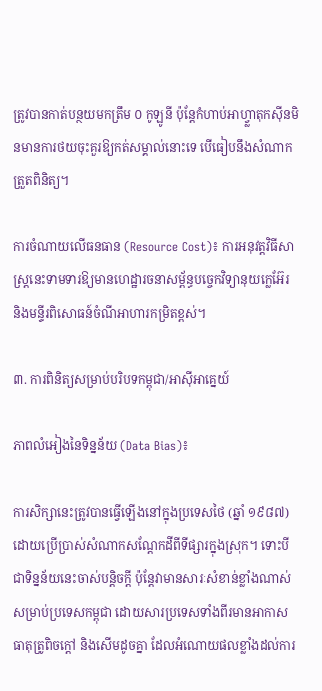ត្រូវបានកាត់បន្ថយមកត្រឹម ០ កូឡូនី ប៉ុន្តែកំហាប់អាហ្វ្លាតុកស៊ីនមិនមានការថយចុះគួរឱ្យកត់សម្គាល់នោះទេ បើធៀបនឹងសំណាកត្រួតពិនិត្យ។

ការចំណាយលើធនធាន (Resource Cost)៖ ការអនុវត្តវិធីសាស្រ្តនេះទាមទារឱ្យមានហេដ្ឋារចនាសម្ព័ន្ធបច្ចេកវិទ្យានុយក្លេអ៊ែរ និងមន្ទីរពិសោធន៍ចំណីអាហារកម្រិតខ្ពស់។

៣. ការពិនិត្យសម្រាប់បរិបទកម្ពុជា/អាស៊ីអាគ្នេយ៍

ភាពលំអៀងនៃទិន្នន័យ (Data Bias)៖

ការសិក្សានេះត្រូវបានធ្វើឡើងនៅក្នុងប្រទេសថៃ (ឆ្នាំ ១៩៨៧) ដោយប្រើប្រាស់សំណាកសណ្តែកដីពីទីផ្សារក្នុងស្រុក។ ទោះបីជាទិន្នន័យនេះចាស់បន្តិចក្តី ប៉ុន្តែវាមានសារៈសំខាន់ខ្លាំងណាស់សម្រាប់ប្រទេសកម្ពុជា ដោយសារប្រទេសទាំងពីរមានអាកាសធាតុត្រូពិចក្តៅ និងសើមដូចគ្នា ដែលអំណោយផលខ្លាំងដល់ការ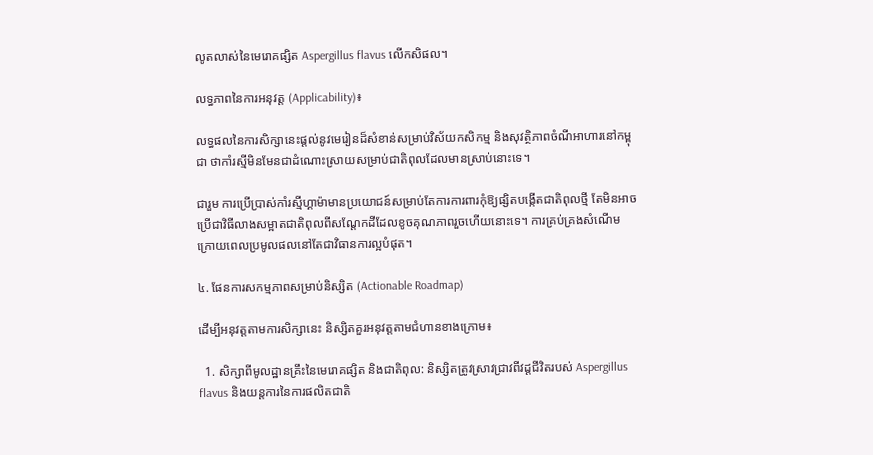លូតលាស់នៃមេរោគផ្សិត Aspergillus flavus លើកសិផល។

លទ្ធភាពនៃការអនុវត្ត (Applicability)៖

លទ្ធផលនៃការសិក្សានេះផ្តល់នូវមេរៀនដ៏សំខាន់សម្រាប់វិស័យកសិកម្ម និងសុវត្ថិភាពចំណីអាហារនៅកម្ពុជា ថាកាំរស្មីមិនមែនជាដំណោះស្រាយសម្រាប់ជាតិពុលដែលមានស្រាប់នោះទេ។

ជារួម ការប្រើប្រាស់កាំរស្មីហ្គាម៉ាមានប្រយោជន៍សម្រាប់តែការការពារកុំឱ្យផ្សិតបង្កើតជាតិពុលថ្មី តែមិនអាចប្រើជាវិធីលាងសម្អាតជាតិពុលពីសណ្តែកដីដែលខូចគុណភាពរួចហើយនោះទេ។ ការគ្រប់គ្រងសំណើមក្រោយពេលប្រមូលផលនៅតែជាវិធានការល្អបំផុត។

៤. ផែនការសកម្មភាពសម្រាប់និស្សិត (Actionable Roadmap)

ដើម្បីអនុវត្តតាមការសិក្សានេះ និស្សិតគួរអនុវត្តតាមជំហានខាងក្រោម៖

  1. សិក្សាពីមូលដ្ឋានគ្រឹះនៃមេរោគផ្សិត និងជាតិពុល: និស្សិតត្រូវស្រាវជ្រាវពីវដ្តជីវិតរបស់ Aspergillus flavus និងយន្តការនៃការផលិតជាតិ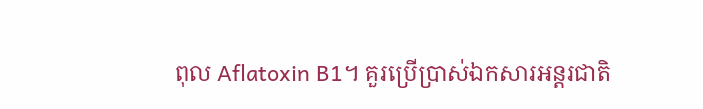ពុល Aflatoxin B1។ គួរប្រើប្រាស់ឯកសារអន្តរជាតិ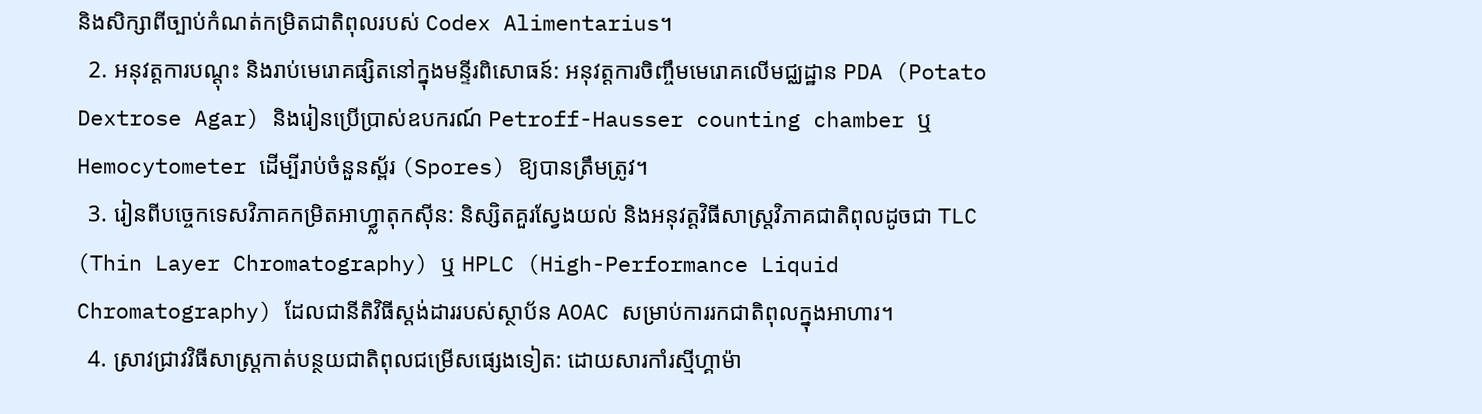និងសិក្សាពីច្បាប់កំណត់កម្រិតជាតិពុលរបស់ Codex Alimentarius។
  2. អនុវត្តការបណ្តុះ និងរាប់មេរោគផ្សិតនៅក្នុងមន្ទីរពិសោធន៍: អនុវត្តការចិញ្ចឹមមេរោគលើមជ្ឈដ្ឋាន PDA (Potato Dextrose Agar) និងរៀនប្រើប្រាស់ឧបករណ៍ Petroff-Hausser counting chamber ឬ Hemocytometer ដើម្បីរាប់ចំនួនស្ព័រ (Spores) ឱ្យបានត្រឹមត្រូវ។
  3. រៀនពីបច្ចេកទេសវិភាគកម្រិតអាហ្វ្លាតុកស៊ីន: និស្សិតគួរស្វែងយល់ និងអនុវត្តវិធីសាស្ត្រវិភាគជាតិពុលដូចជា TLC (Thin Layer Chromatography) ឬ HPLC (High-Performance Liquid Chromatography) ដែលជានីតិវិធីស្តង់ដាររបស់ស្ថាប័ន AOAC សម្រាប់ការរកជាតិពុលក្នុងអាហារ។
  4. ស្រាវជ្រាវវិធីសាស្ត្រកាត់បន្ថយជាតិពុលជម្រើសផ្សេងទៀត: ដោយសារកាំរស្មីហ្គាម៉ា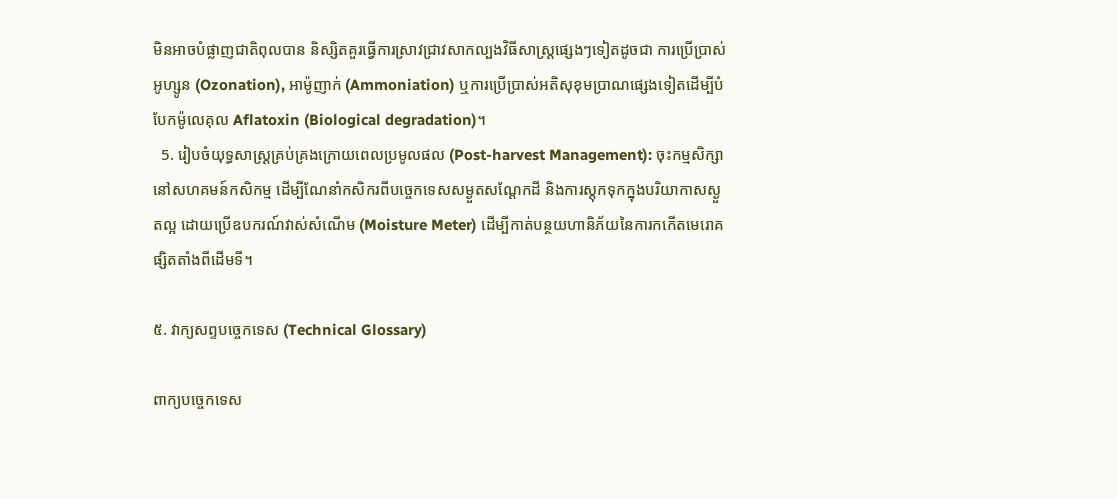មិនអាចបំផ្លាញជាតិពុលបាន និស្សិតគួរធ្វើការស្រាវជ្រាវសាកល្បងវិធីសាស្ត្រផ្សេងៗទៀតដូចជា ការប្រើប្រាស់អូហ្សូន (Ozonation), អាម៉ូញាក់ (Ammoniation) ឬការប្រើប្រាស់អតិសុខុមប្រាណផ្សេងទៀតដើម្បីបំបែកម៉ូលេគុល Aflatoxin (Biological degradation)។
  5. រៀបចំយុទ្ធសាស្ត្រគ្រប់គ្រងក្រោយពេលប្រមូលផល (Post-harvest Management): ចុះកម្មសិក្សានៅសហគមន៍កសិកម្ម ដើម្បីណែនាំកសិករពីបច្ចេកទេសសម្ងួតសណ្តែកដី និងការស្តុកទុកក្នុងបរិយាកាសស្ងួតល្អ ដោយប្រើឧបករណ៍វាស់សំណើម (Moisture Meter) ដើម្បីកាត់បន្ថយហានិភ័យនៃការកកើតមេរោគផ្សិតតាំងពីដើមទី។

៥. វាក្យសព្ទបច្ចេកទេស (Technical Glossary)

ពាក្យបច្ចេកទេស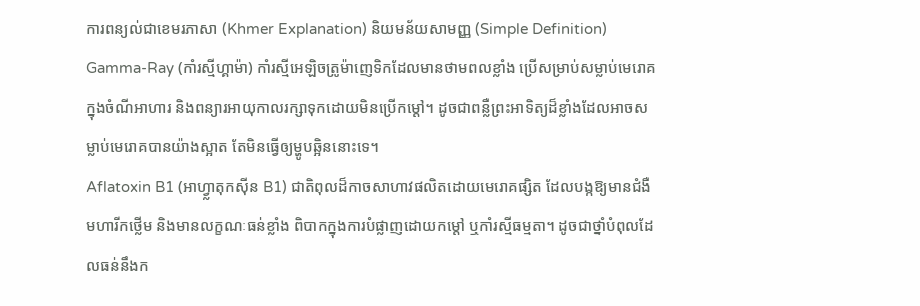ការពន្យល់ជាខេមរភាសា (Khmer Explanation) និយមន័យសាមញ្ញ (Simple Definition)
Gamma-Ray (កាំរស្មីហ្គាម៉ា) កាំរស្មីអេឡិចត្រូម៉ាញេទិកដែលមានថាមពលខ្លាំង ប្រើសម្រាប់សម្លាប់មេរោគក្នុងចំណីអាហារ និងពន្យារអាយុកាលរក្សាទុកដោយមិនប្រើកម្តៅ។ ដូចជាពន្លឺព្រះអាទិត្យដ៏ខ្លាំងដែលអាចសម្លាប់មេរោគបានយ៉ាងស្អាត តែមិនធ្វើឲ្យម្ហូបឆ្អិននោះទេ។
Aflatoxin B1 (អាហ្វ្លាតុកស៊ីន B1) ជាតិពុលដ៏កាចសាហាវផលិតដោយមេរោគផ្សិត ដែលបង្កឱ្យមានជំងឺមហារីកថ្លើម និងមានលក្ខណៈធន់ខ្លាំង ពិបាកក្នុងការបំផ្លាញដោយកម្តៅ ឬកាំរស្មីធម្មតា។ ដូចជាថ្នាំបំពុលដែលធន់នឹងក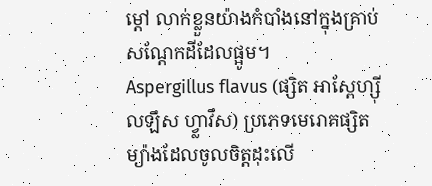ម្តៅ លាក់ខ្លួនយ៉ាងកំបាំងនៅក្នុងគ្រាប់សណ្តែកដីដែលផ្អូម។
Aspergillus flavus (ផ្សិត អាស្ពែហ្ស៊ីលឡឹស ហ្វ្លាវឹស) ប្រភេទមេរោគផ្សិតម្យ៉ាងដែលចូលចិត្តដុះលើ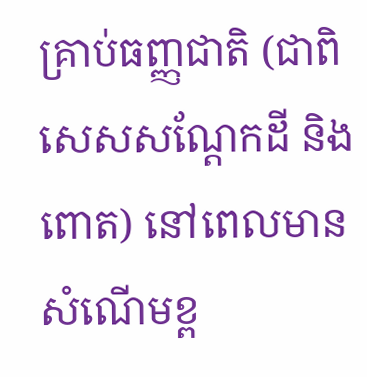គ្រាប់ធញ្ញជាតិ (ជាពិសេសសណ្តែកដី និងពោត) នៅពេលមានសំណើមខ្ព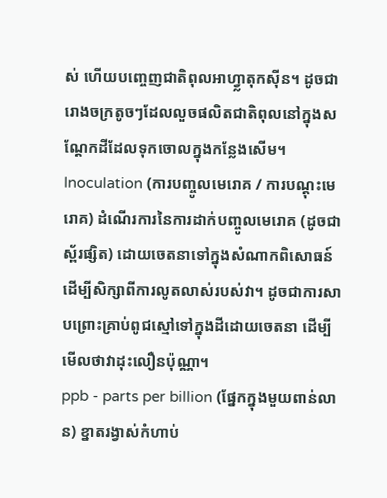ស់ ហើយបញ្ចេញជាតិពុលអាហ្វ្លាតុកស៊ីន។ ដូចជារោងចក្រតូចៗដែលលួចផលិតជាតិពុលនៅក្នុងសណ្តែកដីដែលទុកចោលក្នុងកន្លែងសើម។
Inoculation (ការបញ្ចូលមេរោគ / ការបណ្តុះមេរោគ) ដំណើរការនៃការដាក់បញ្ចូលមេរោគ (ដូចជាស្ព័រផ្សិត) ដោយចេតនាទៅក្នុងសំណាកពិសោធន៍ ដើម្បីសិក្សាពីការលូតលាស់របស់វា។ ដូចជាការសាបព្រោះគ្រាប់ពូជស្មៅទៅក្នុងដីដោយចេតនា ដើម្បីមើលថាវាដុះលឿនប៉ុណ្ណា។
ppb - parts per billion (ផ្នែកក្នុងមួយពាន់លាន) ខ្នាតរង្វាស់កំហាប់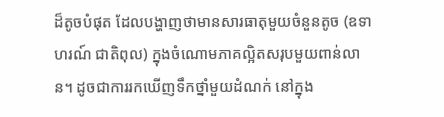ដ៏តូចបំផុត ដែលបង្ហាញថាមានសារធាតុមួយចំនួនតូច (ឧទាហរណ៍ ជាតិពុល) ក្នុងចំណោមភាគល្អិតសរុបមួយពាន់លាន។ ដូចជាការរកឃើញទឹកថ្នាំមួយដំណក់ នៅក្នុង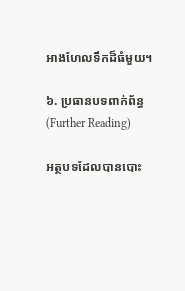អាងហែលទឹកដ៏ធំមួយ។

៦. ប្រធានបទពាក់ព័ន្ធ (Further Reading)

អត្ថបទដែលបានបោះ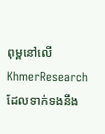ពុម្ពនៅលើ KhmerResearch ដែលទាក់ទងនឹង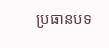ប្រធានបទ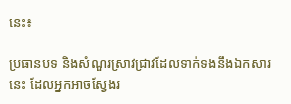នេះ៖

ប្រធានបទ និងសំណួរស្រាវជ្រាវដែលទាក់ទងនឹងឯកសារនេះ ដែលអ្នកអាចស្វែងរ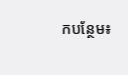កបន្ថែម៖